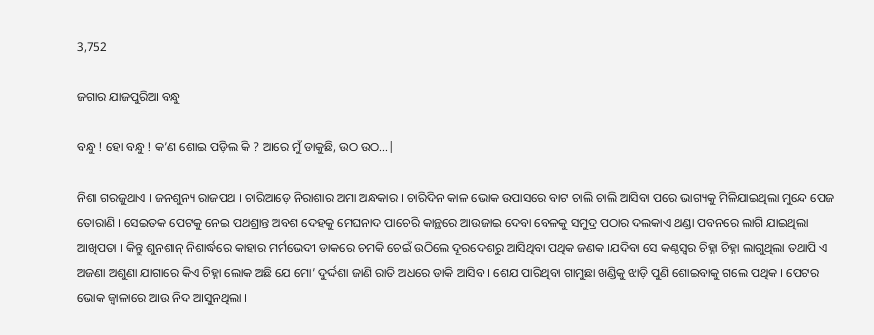3,752

ଜଗାର ଯାଜପୁରିଆ ବନ୍ଧୁ

ବନ୍ଧୁ ! ହୋ ବନ୍ଧୁ ! କ’ଣ ଶୋଇ ପଡ଼ିଲ କି ? ଆରେ ମୁଁ ଡାକୁଛି, ଉଠ ଉଠ…|

ନିଶା ଗରଜୁଥାଏ । ଜନଶୁନ୍ୟ ରାଜପଥ । ଚାରିଆଡ଼େ ନିରାଶାର ଅମା ଅନ୍ଧକାର । ଚାରିଦିନ କାଳ ଭୋକ ଉପାସରେ ବାଟ ଚାଲି ଚାଲି ଆସିବା ପରେ ଭାଗ୍ୟକୁ ମିଳିଯାଇଥିଲା ମୁନ୍ଦେ ପେଜ ତୋରାଣି । ସେଇତକ ପେଟକୁ ନେଇ ପଥଶ୍ରାନ୍ତ ଅବଶ ଦେହକୁ ମେଘନାଦ ପାଚେରି କାନ୍ଥରେ ଆଉଜାଇ ଦେବା ବେଳକୁ ସମୁଦ୍ର ପଠାର ଦଲକାଏ ଥଣ୍ଡା ପବନରେ ଲାଗି ଯାଇଥିଲା ଆଖିପତା । କିନ୍ତୁ ଶୁନଶାନ୍ ନିଶାର୍ଦ୍ଧରେ କାହାର ମର୍ମଭେଦୀ ଡାକରେ ଚମକି ଚେଇଁ ଉଠିଲେ ଦୂରଦେଶରୁ ଆସିଥିବା ପଥିକ ଜଣକ ।ଯଦିବା ସେ କଣ୍ଠସ୍ବର ଚିହ୍ନା ଚିହ୍ନା ଲାଗୁଥିଲା ତଥାପି ଏ ଅଜଣା ଅଶୁଣା ଯାଗାରେ କିଏ ଚିହ୍ନା ଲୋକ ଅଛି ଯେ ମୋ’ ଦୁର୍ଦ୍ଦଶା ଜାଣି ରାତି ଅଧରେ ଡାକି ଆସିବ । ଶେଯ ପାରିଥିବା ଗାମୁଛା ଖଣ୍ଡିକୁ ଝାଡ଼ି ପୁଣି ଶୋଇବାକୁ ଗଲେ ପଥିକ । ପେଟର ଭୋକ ଜ୍ୱାଳାରେ ଆଉ ନିଦ ଆସୁନଥିଲା ।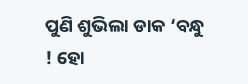ପୁଣି ଶୁଭିଲା ଡାକ ‘ବନ୍ଧୁ ! ହୋ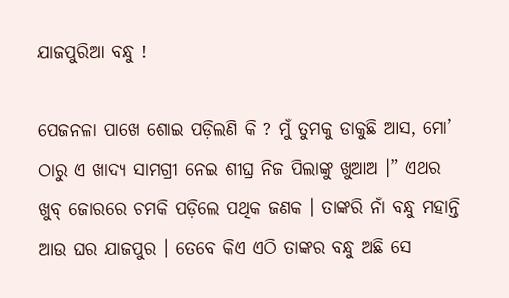ଯାଜପୁରିଆ ବନ୍ଧୁ !

ପେଜନଳା ପାଖେ ଶୋଇ ପଡ଼ିଲଣି କି ? ମୁଁ ତୁମକୁ ଡାକୁଛି ଆସ, ମୋ’ ଠାରୁ ଏ ଖାଦ୍ୟ ସାମଗ୍ରୀ ନେଇ ଶୀଘ୍ର ନିଜ ପିଲାଙ୍କୁ ଖୁଆଅ ।” ଏଥର ଖୁବ୍ ଜୋରରେ ଚମକି ପଡ଼ିଲେ ପଥିକ ଜଣକ । ତାଙ୍କରି ନାଁ ବନ୍ଧୁ ମହାନ୍ତି ଆଉ ଘର ଯାଜପୁର । ତେବେ କିଏ ଏଠି ତାଙ୍କର ବନ୍ଧୁ ଅଛି ସେ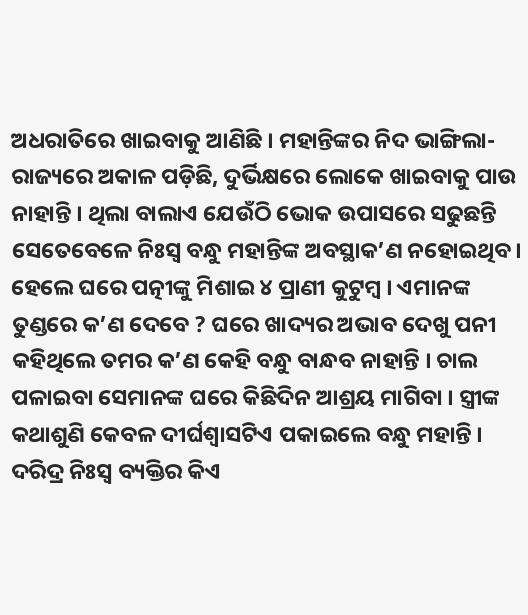ଅଧରାତିରେ ଖାଇବାକୁ ଆଣିଛି । ମହାନ୍ତିଙ୍କର ନିଦ ଭାଙ୍ଗିଲା- ରାଜ୍ୟରେ ଅକାଳ ପଡ଼ିଛି, ଦୁର୍ଭିକ୍ଷରେ ଲୋକେ ଖାଇବାକୁ ପାଉ ନାହାନ୍ତି । ଥିଲା ବାଲାଏ ଯେଉଁଠି ଭୋକ ଉପାସରେ ସଢୁଛନ୍ତି ସେତେବେଳେ ନିଃସ୍ବ ବନ୍ଧୁ ମହାନ୍ତିଙ୍କ ଅବସ୍ଥାକ’ଣ ନହୋଇଥିବ । ହେଲେ ଘରେ ପତ୍ନୀଙ୍କୁ ମିଶାଇ ୪ ପ୍ରାଣୀ କୁଟୁମ୍ବ । ଏମାନଙ୍କ ତୁଣ୍ଡରେ କ’ଣ ଦେବେ ? ଘରେ ଖାଦ୍ୟର ଅଭାବ ଦେଖୁ ପନୀ କହିଥିଲେ ତମର କ’ଣ କେହି ବନ୍ଧୁ ବାନ୍ଧବ ନାହାନ୍ତି । ଚାଲ ପଳାଇବା ସେମାନଙ୍କ ଘରେ କିଛିଦିନ ଆଶ୍ରୟ ମାଗିବା । ସ୍ତ୍ରୀଙ୍କ କଥାଶୁଣି କେବଳ ଦୀର୍ଘଶ୍ବାସଟିଏ ପକାଇଲେ ବନ୍ଧୁ ମହାନ୍ତି । ଦରିଦ୍ର ନିଃସ୍ବ ବ୍ୟକ୍ତିର କିଏ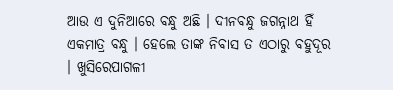ଆଉ ଏ ଦୁନିଆରେ ବନ୍ଧୁ ଅଛି । ଦୀନବନ୍ଧୁ ଜଗନ୍ନାଥ ହିଁ ଏକମାତ୍ର ବନ୍ଧୁ । ହେଲେ ତାଙ୍କ ନିବାସ ତ ଏଠାରୁ ବହୁଦୂର । ଖୁସିରେପାଗଳୀ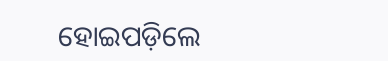ହୋଇପଡ଼ିଲେ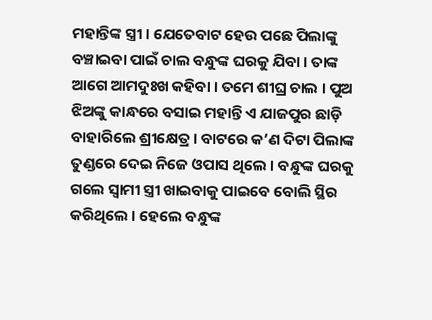ମହାନ୍ତିଙ୍କ ସ୍ତ୍ରୀ । ଯେତେବାଟ ହେଉ ପଛେ ପିଲାଙ୍କୁ ବଞ୍ଚାଇବା ପାଇଁ ଚାଲ ବନ୍ଧୁଙ୍କ ଘରକୁ ଯିବା । ତାଙ୍କ ଆଗେ ଆମଦୁଃଖ କହିବା । ତମେ ଶୀଘ୍ର ଚାଲ । ପୁଅ ଝିଅଙ୍କୁ କାନ୍ଧରେ ବସାଇ ମହାନ୍ତି ଏ ଯାଜପୁର ଛାଡ଼ି ବାହାରିଲେ ଶ୍ରୀକ୍ଷେତ୍ର । ବାଟରେ କ’ଣ ଦିଟା ପିଲାଙ୍କ ତୁଣ୍ଡରେ ଦେଇ ନିଜେ ଓପାସ ଥିଲେ । ବନ୍ଧୁଙ୍କ ଘରକୁ ଗଲେ ସ୍ଵାମୀ ସ୍ତ୍ରୀ ଖାଇବାକୁ ପାଇବେ ବୋଲି ସ୍ଥିର କରିଥିଲେ । ହେଲେ ବନ୍ଧୁଙ୍କ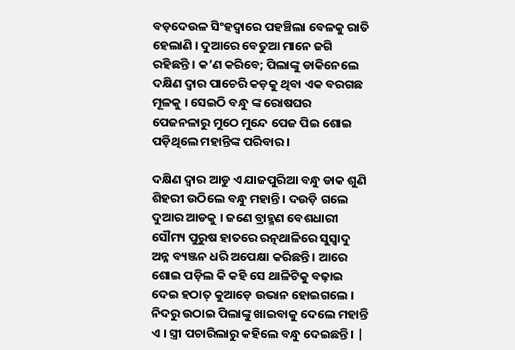ବଡ଼ଦେଉଳ ସିଂହଦ୍ୱାରେ ପହଞ୍ଚିଲା ବେଳକୁ ରାତି ହେଲାଣି । ଦୁଆରେ ବେତୁଆ ମାନେ ଜଗି ରହିଛନ୍ତି । କ’ଣ କରିବେ; ପିଲାଙ୍କୁ ଡାକିନେଲେ ଦକ୍ଷିଣ ଦ୍ଵାର ପାଚେରି କଡ଼କୁ ଥିବା ଏକ ବରଗଛ ମୂଳକୁ । ସେଇଠି ବନ୍ଧୁ ଙ୍କ ରୋଷଘର ପେଜନଳାରୁ ମୁଠେ ମୁନ୍ଦେ ପେଜ ପିଇ ଶୋଇ ପଡ଼ିଥିଲେ ମହାନ୍ତିଙ୍କ ପରିବାର ।

ଦକ୍ଷିଣ ଦ୍ବାର ଆଡୁ ଏ ଯାଜପୁରିଆ ବନ୍ଧୁ ଡାକ ଶୁଣି ଶିହରୀ ଉଠିଲେ ବନ୍ଧୁ ମହାନ୍ତି । ଦଉଡ଼ି ଗଲେ ଦୁଆର ଆଡକୁ । ଜଣେ ବ୍ରାହ୍ମଣ ବେଶଧାରୀ ସୌମ୍ୟ ପୁରୁଷ ହାତରେ ରତ୍ନଥାଳିରେ ସୁସ୍ବାଦୁ ଅନ୍ନ ବ୍ୟଞ୍ଜନ ଧରି ଅପେକ୍ଷା କରିଛନ୍ତି । ଆରେ ଶୋଇ ପଡ଼ିଲ କି କହି ସେ ଥାଳିଟିକୁ ବଢ଼ାଇ ଦେଇ ହଠାତ୍ କୁଆଡ଼େ ଉଭାନ ହୋଇଗଲେ । ନିଦରୁ ଉଠାଇ ପିଲାଙ୍କୁ ଖାଇବାକୁ ଦେଲେ ମହାନ୍ତି ଏ । ସ୍ତ୍ରୀ ପଚାରିଲାରୁ କହିଲେ ବନ୍ଧୁ ଦେଇଛନ୍ତି । |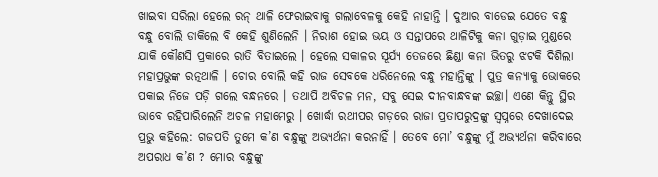ଖାଇବା ସରିଲା ହେଲେ ରନ୍ ଥାଳି ଫେରାଇବାକୁ ଗଲାବେଳକୁ କେହି ନାହାନ୍ତି । ଦୁଆର ବାଡେଇ ଯେତେ ବନ୍ଧୁ ବନ୍ଧୁ ବୋଲି ଡାକିଲେ ବି କେହି ଶୁଣିଲେନି । ନିରାଶ ହୋଇ ଭୟ ଓ ସନ୍ତାପରେ ଥାଳିଟିକୁ କନା ଗୁଡ଼ାଇ ମୁଣ୍ଡରେ ଯାକି କୌଣସି ପ୍ରକାରେ ରାତି ବିତାଇଲେ । ହେଲେ ସକାଳର ସୂର୍ଯ୍ୟ ତେଜରେ ଛିଣ୍ଡା କନା ଭିତରୁ ଝଟକି ଦିଶିଲା ମହାପ୍ରଭୁଙ୍କ ରତ୍ନଥାଳି । ଚୋର ବୋଲି କହି ରାଜ ସେବକେ ଧରିନେଲେ ବନ୍ଧୁ ମହାନ୍ତିଙ୍କୁ । ପୁତ୍ର କନ୍ୟାକୁ ଭୋକରେ ପକାଇ ନିଜେ ପଡ଼ି ଗଲେ ବନ୍ଧନରେ । ତଥାପି ଅବିଚଳ ମନ, ସବୁ ସେଇ ଦୀନବାନ୍ଧବଙ୍କ ଇଚ୍ଛା। ଏଣେ କିନ୍ତୁ ସ୍ଥିର ଭାବେ ରହିପାରିଲେନି ଅଚଳ ମହାମେରୁ । ଖୋର୍ଦ୍ଧା ରଥୀପର ଗଡ଼ରେ ରାଜା ପ୍ରତାପରୁଦ୍ରଙ୍କୁ ସ୍ବପ୍ନରେ ଦେଖାଦେଇ ପ୍ରଭୁ କହିଲେ: ଗଜପତି ତୁମେ କ’ଣ ବନ୍ଧୁଙ୍କୁ ଅଭ୍ୟର୍ଥନା କରନାହିଁ । ତେବେ ମୋ’ ବନ୍ଧୁଙ୍କୁ ମୁଁ ଅଭ୍ୟର୍ଥନା କରିବାରେ ଅପରାଧ କ’ଣ ? ମୋର ବନ୍ଧୁଙ୍କୁ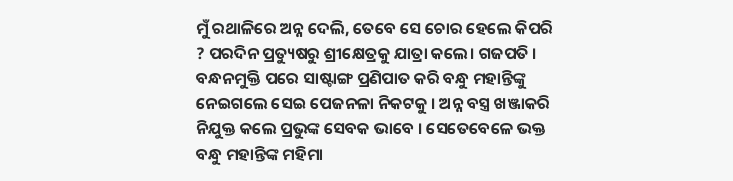ମୁଁ ରଥାଳିରେ ଅନ୍ନ ଦେଲି, ତେବେ ସେ ଚୋର ହେଲେ କିପରି ? ପରଦିନ ପ୍ରତ୍ୟୁଷରୁ ଶ୍ରୀକ୍ଷେତ୍ରକୁ ଯାତ୍ରା କଲେ। ଗଜପତି । ବନ୍ଧନମୁକ୍ତି ପରେ ସାଷ୍ଟାଙ୍ଗ ପ୍ରଣିପାତ କରି ବନ୍ଧୁ ମହାନ୍ତିଙ୍କୁ ନେଇଗଲେ ସେଇ ପେଜନଳା ନିକଟକୁ । ଅନ୍ନ ବସ୍ତ୍ର ଖଞ୍ଜାକରି ନିଯୁକ୍ତ କଲେ ପ୍ରଭୁଙ୍କ ସେବକ ଭାବେ । ସେତେବେଳେ ଭକ୍ତ ବନ୍ଧୁ ମହାନ୍ତିଙ୍କ ମହିମା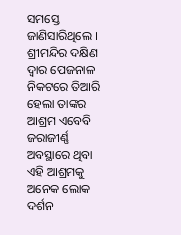ସମସ୍ତେ ଜାଣିସାରିଥିଲେ । ଶ୍ରୀମନ୍ଦିର ଦକ୍ଷିଣ ଦ୍ଵାର ପେଜନାଳ ନିକଟରେ ତିଆରି ହେଲା ତାଙ୍କର ଆଶ୍ରମ ଏବେବି ଜରାଜୀର୍ଣ୍ଣ ଅବସ୍ଥାରେ ଥିବା ଏହି ଆଶ୍ରମକୁ ଅନେକ ଲୋକ ଦର୍ଶନ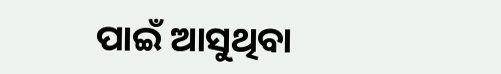ପାଇଁ ଆସୁଥିବା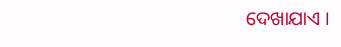ଦେଖାଯାଏ ।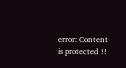error: Content is protected !!